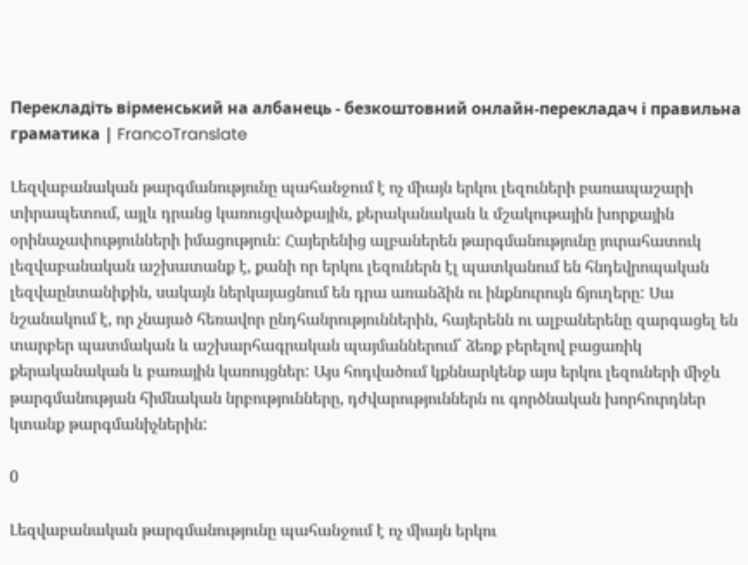Перекладіть вірменський на албанець - безкоштовний онлайн-перекладач і правильна граматика | FrancoTranslate

Լեզվաբանական թարգմանությունը պահանջում է ոչ միայն երկու լեզուների բառապաշարի տիրապետում, այլև դրանց կառուցվածքային, քերականական և մշակութային խորքային օրինաչափությունների իմացություն: Հայերենից ալբաներեն թարգմանությունը յուրահատուկ լեզվաբանական աշխատանք է, քանի որ երկու լեզուներն էլ պատկանում են հնդեվրոպական լեզվաընտանիքին, սակայն ներկայացնում են դրա առանձին ու ինքնուրույն ճյուղերը: Սա նշանակում է, որ չնայած հեռավոր ընդհանրություններին, հայերենն ու ալբաներենը զարգացել են տարբեր պատմական և աշխարհագրական պայմաններում՝ ձեռք բերելով բացառիկ քերականական և բառային կառույցներ: Այս հոդվածում կքննարկենք այս երկու լեզուների միջև թարգմանության հիմնական նրբությունները, դժվարություններն ու գործնական խորհուրդներ կտանք թարգմանիչներին:

0

Լեզվաբանական թարգմանությունը պահանջում է ոչ միայն երկու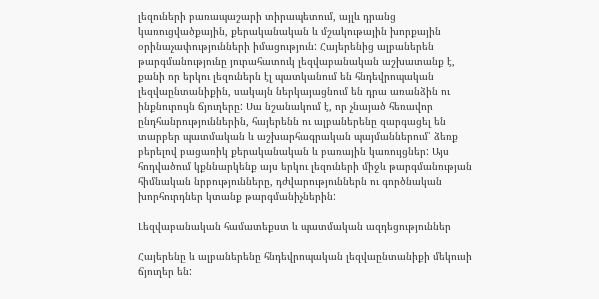լեզուների բառապաշարի տիրապետում, այլև դրանց կառուցվածքային, քերականական և մշակութային խորքային օրինաչափությունների իմացություն: Հայերենից ալբաներեն թարգմանությունը յուրահատուկ լեզվաբանական աշխատանք է, քանի որ երկու լեզուներն էլ պատկանում են հնդեվրոպական լեզվաընտանիքին, սակայն ներկայացնում են դրա առանձին ու ինքնուրույն ճյուղերը: Սա նշանակում է, որ չնայած հեռավոր ընդհանրություններին, հայերենն ու ալբաներենը զարգացել են տարբեր պատմական և աշխարհագրական պայմաններում՝ ձեռք բերելով բացառիկ քերականական և բառային կառույցներ: Այս հոդվածում կքննարկենք այս երկու լեզուների միջև թարգմանության հիմնական նրբությունները, դժվարություններն ու գործնական խորհուրդներ կտանք թարգմանիչներին:

Լեզվաբանական համատեքստ և պատմական ազդեցություններ

Հայերենը և ալբաներենը հնդեվրոպական լեզվաընտանիքի մեկուսի ճյուղեր են: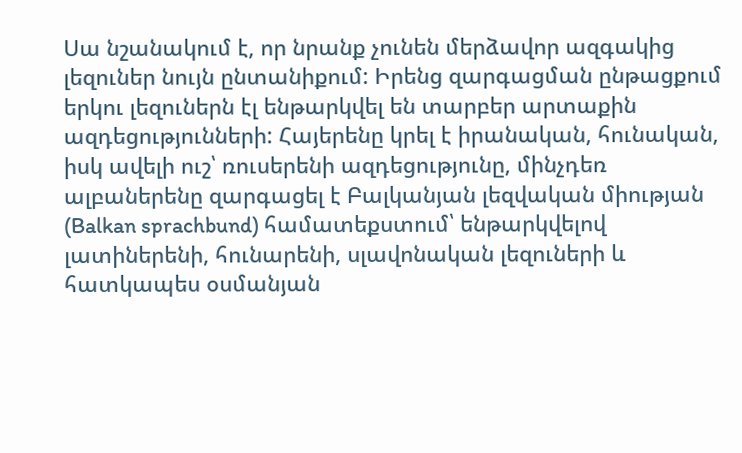Սա նշանակում է, որ նրանք չունեն մերձավոր ազգակից լեզուներ նույն ընտանիքում: Իրենց զարգացման ընթացքում երկու լեզուներն էլ ենթարկվել են տարբեր արտաքին ազդեցությունների: Հայերենը կրել է իրանական, հունական, իսկ ավելի ուշ՝ ռուսերենի ազդեցությունը, մինչդեռ ալբաներենը զարգացել է Բալկանյան լեզվական միության (Balkan sprachbund) համատեքստում՝ ենթարկվելով լատիներենի, հունարենի, սլավոնական լեզուների և հատկապես օսմանյան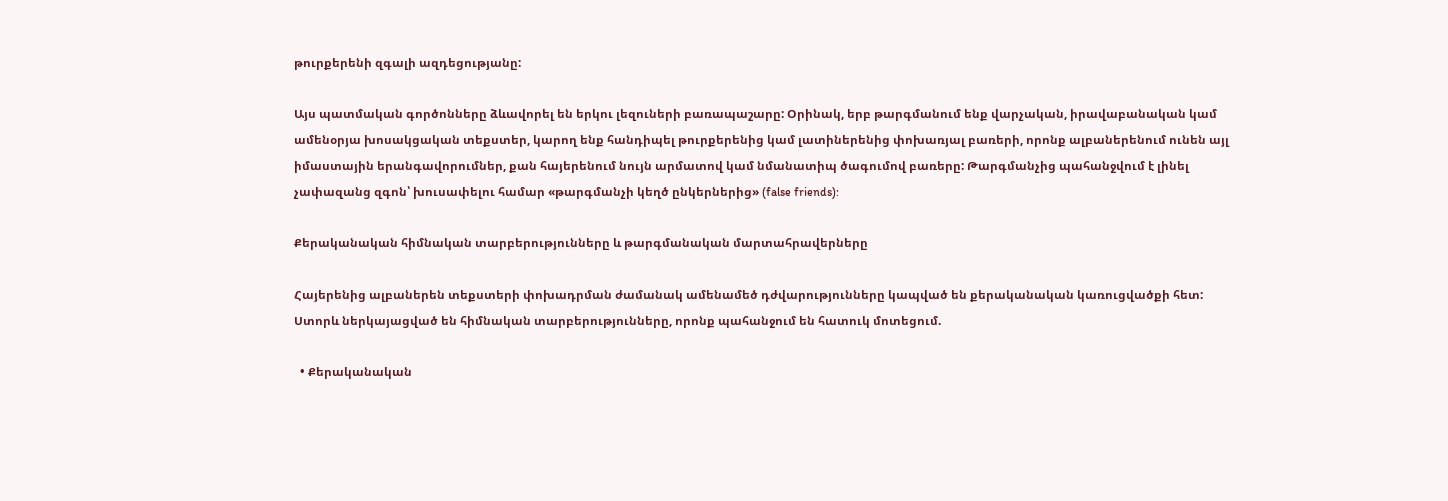թուրքերենի զգալի ազդեցությանը:

Այս պատմական գործոնները ձևավորել են երկու լեզուների բառապաշարը: Օրինակ, երբ թարգմանում ենք վարչական, իրավաբանական կամ ամենօրյա խոսակցական տեքստեր, կարող ենք հանդիպել թուրքերենից կամ լատիներենից փոխառյալ բառերի, որոնք ալբաներենում ունեն այլ իմաստային երանգավորումներ, քան հայերենում նույն արմատով կամ նմանատիպ ծագումով բառերը: Թարգմանչից պահանջվում է լինել չափազանց զգոն՝ խուսափելու համար «թարգմանչի կեղծ ընկերներից» (false friends):

Քերականական հիմնական տարբերությունները և թարգմանական մարտահրավերները

Հայերենից ալբաներեն տեքստերի փոխադրման ժամանակ ամենամեծ դժվարությունները կապված են քերականական կառուցվածքի հետ: Ստորև ներկայացված են հիմնական տարբերությունները, որոնք պահանջում են հատուկ մոտեցում.

  • Քերականական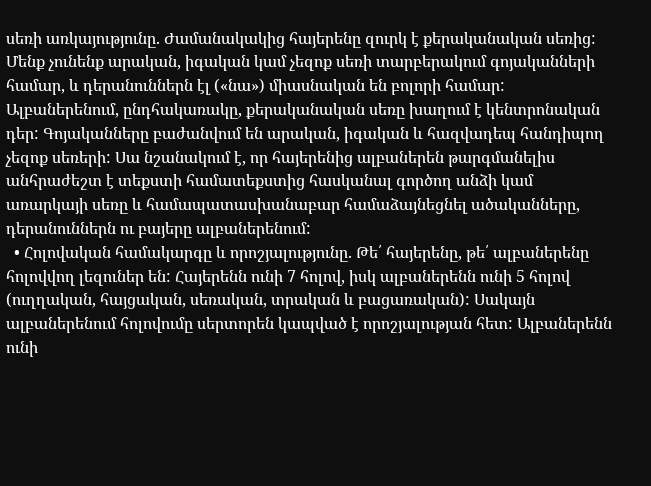սեռի առկայությունը. Ժամանակակից հայերենը զուրկ է քերականական սեռից: Մենք չունենք արական, իգական կամ չեզոք սեռի տարբերակում գոյականների համար, և դերանուններն էլ («նա») միասնական են բոլորի համար: Ալբաներենում, ընդհակառակը, քերականական սեռը խաղում է կենտրոնական դեր: Գոյականները բաժանվում են արական, իգական և հազվադեպ հանդիպող չեզոք սեռերի: Սա նշանակում է, որ հայերենից ալբաներեն թարգմանելիս անհրաժեշտ է տեքստի համատեքստից հասկանալ գործող անձի կամ առարկայի սեռը և համապատասխանաբար համաձայնեցնել ածականները, դերանուններն ու բայերը ալբաներենում:
  • Հոլովական համակարգը և որոշյալությունը. Թե՛ հայերենը, թե՛ ալբաներենը հոլովվող լեզուներ են: Հայերենն ունի 7 հոլով, իսկ ալբաներենն ունի 5 հոլով (ուղղական, հայցական, սեռական, տրական և բացառական): Սակայն ալբաներենում հոլովումը սերտորեն կապված է որոշյալության հետ: Ալբաներենն ունի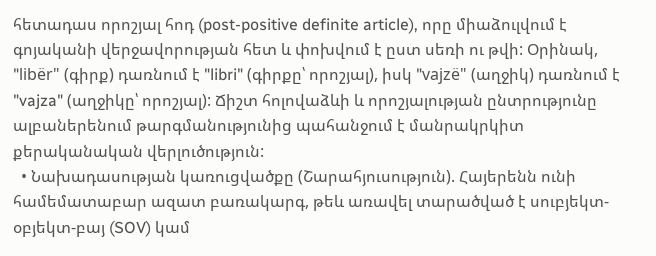հետադաս որոշյալ հոդ (post-positive definite article), որը միաձուլվում է գոյականի վերջավորության հետ և փոխվում է ըստ սեռի ու թվի: Օրինակ, "libër" (գիրք) դառնում է "libri" (գիրքը՝ որոշյալ), իսկ "vajzë" (աղջիկ) դառնում է "vajza" (աղջիկը՝ որոշյալ): Ճիշտ հոլովաձևի և որոշյալության ընտրությունը ալբաներենում թարգմանությունից պահանջում է մանրակրկիտ քերականական վերլուծություն:
  • Նախադասության կառուցվածքը (Շարահյուսություն). Հայերենն ունի համեմատաբար ազատ բառակարգ, թեև առավել տարածված է սուբյեկտ-օբյեկտ-բայ (SOV) կամ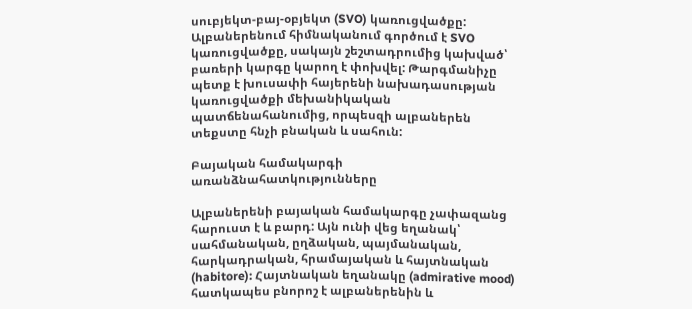սուբյեկտ-բայ-օբյեկտ (SVO) կառուցվածքը: Ալբաներենում հիմնականում գործում է SVO կառուցվածքը, սակայն շեշտադրումից կախված՝ բառերի կարգը կարող է փոխվել: Թարգմանիչը պետք է խուսափի հայերենի նախադասության կառուցվածքի մեխանիկական պատճենահանումից, որպեսզի ալբաներեն տեքստը հնչի բնական և սահուն:

Բայական համակարգի առանձնահատկությունները

Ալբաներենի բայական համակարգը չափազանց հարուստ է և բարդ: Այն ունի վեց եղանակ՝ սահմանական, ըղձական, պայմանական, հարկադրական, հրամայական և հայտնական (habitore): Հայտնական եղանակը (admirative mood) հատկապես բնորոշ է ալբաներենին և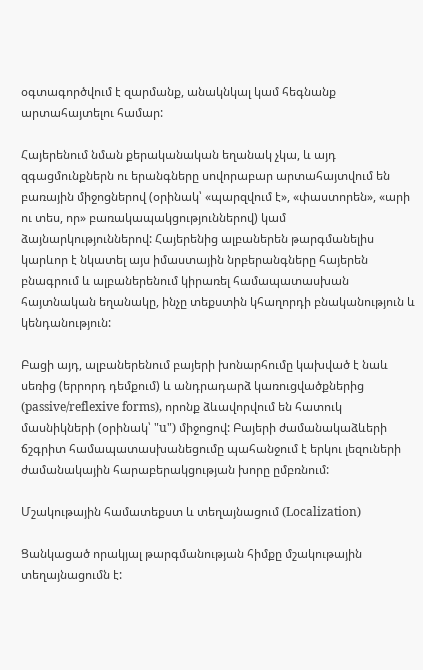օգտագործվում է զարմանք, անակնկալ կամ հեգնանք արտահայտելու համար:

Հայերենում նման քերականական եղանակ չկա, և այդ զգացմունքներն ու երանգները սովորաբար արտահայտվում են բառային միջոցներով (օրինակ՝ «պարզվում է», «փաստորեն», «արի ու տես, որ» բառակապակցություններով) կամ ձայնարկություններով: Հայերենից ալբաներեն թարգմանելիս կարևոր է նկատել այս իմաստային նրբերանգները հայերեն բնագրում և ալբաներենում կիրառել համապատասխան հայտնական եղանակը, ինչը տեքստին կհաղորդի բնականություն և կենդանություն:

Բացի այդ, ալբաներենում բայերի խոնարհումը կախված է նաև սեռից (երրորդ դեմքում) և անդրադարձ կառուցվածքներից (passive/reflexive forms), որոնք ձևավորվում են հատուկ մասնիկների (օրինակ՝ "u") միջոցով: Բայերի ժամանակաձևերի ճշգրիտ համապատասխանեցումը պահանջում է երկու լեզուների ժամանակային հարաբերակցության խորը ըմբռնում:

Մշակութային համատեքստ և տեղայնացում (Localization)

Ցանկացած որակյալ թարգմանության հիմքը մշակութային տեղայնացումն է: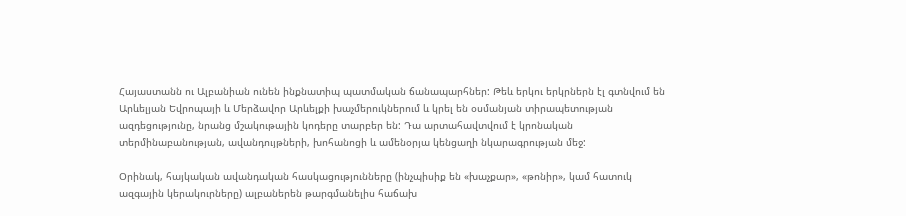Հայաստանն ու Ալբանիան ունեն ինքնատիպ պատմական ճանապարհներ: Թեև երկու երկրներն էլ գտնվում են Արևելյան Եվրոպայի և Մերձավոր Արևելքի խաչմերուկներում և կրել են օսմանյան տիրապետության ազդեցությունը, նրանց մշակութային կոդերը տարբեր են: Դա արտահավտվում է կրոնական տերմինաբանության, ավանդույթների, խոհանոցի և ամենօրյա կենցաղի նկարագրության մեջ:

Օրինակ, հայկական ավանդական հասկացությունները (ինչպիսիք են «խաչքար», «թոնիր», կամ հատուկ ազգային կերակուրները) ալբաներեն թարգմանելիս հաճախ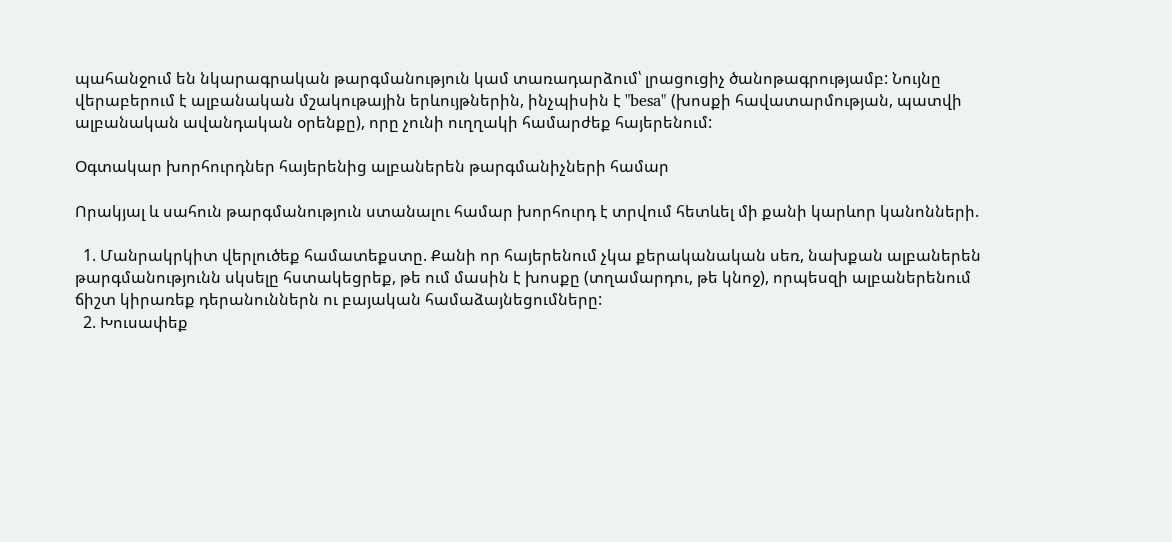պահանջում են նկարագրական թարգմանություն կամ տառադարձում՝ լրացուցիչ ծանոթագրությամբ: Նույնը վերաբերում է ալբանական մշակութային երևույթներին, ինչպիսին է "besa" (խոսքի հավատարմության, պատվի ալբանական ավանդական օրենքը), որը չունի ուղղակի համարժեք հայերենում:

Օգտակար խորհուրդներ հայերենից ալբաներեն թարգմանիչների համար

Որակյալ և սահուն թարգմանություն ստանալու համար խորհուրդ է տրվում հետևել մի քանի կարևոր կանոնների.

  1. Մանրակրկիտ վերլուծեք համատեքստը. Քանի որ հայերենում չկա քերականական սեռ, նախքան ալբաներեն թարգմանությունն սկսելը հստակեցրեք, թե ում մասին է խոսքը (տղամարդու, թե կնոջ), որպեսզի ալբաներենում ճիշտ կիրառեք դերանուններն ու բայական համաձայնեցումները:
  2. Խուսափեք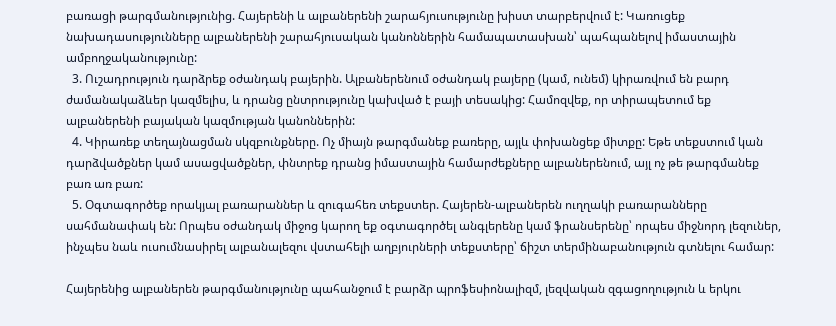բառացի թարգմանությունից. Հայերենի և ալբաներենի շարահյուսությունը խիստ տարբերվում է: Կառուցեք նախադասությունները ալբաներենի շարահյուսական կանոններին համապատասխան՝ պահպանելով իմաստային ամբողջականությունը:
  3. Ուշադրություն դարձրեք օժանդակ բայերին. Ալբաներենում օժանդակ բայերը (կամ, ունեմ) կիրառվում են բարդ ժամանակաձևեր կազմելիս, և դրանց ընտրությունը կախված է բայի տեսակից: Համոզվեք, որ տիրապետում եք ալբաներենի բայական կազմության կանոններին:
  4. Կիրառեք տեղայնացման սկզբունքները. Ոչ միայն թարգմանեք բառերը, այլև փոխանցեք միտքը: Եթե տեքստում կան դարձվածքներ կամ ասացվածքներ, փնտրեք դրանց իմաստային համարժեքները ալբաներենում, այլ ոչ թե թարգմանեք բառ առ բառ:
  5. Օգտագործեք որակյալ բառարաններ և զուգահեռ տեքստեր. Հայերեն-ալբաներեն ուղղակի բառարանները սահմանափակ են: Որպես օժանդակ միջոց կարող եք օգտագործել անգլերենը կամ ֆրանսերենը՝ որպես միջնորդ լեզուներ, ինչպես նաև ուսումնասիրել ալբանալեզու վստահելի աղբյուրների տեքստերը՝ ճիշտ տերմինաբանություն գտնելու համար:

Հայերենից ալբաներեն թարգմանությունը պահանջում է բարձր պրոֆեսիոնալիզմ, լեզվական զգացողություն և երկու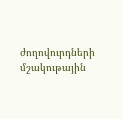ժողովուրդների մշակութային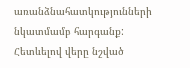առանձնահատկությունների նկատմամբ հարգանք: Հետևելով վերը նշված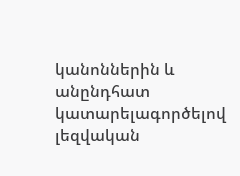կանոններին և անընդհատ կատարելագործելով լեզվական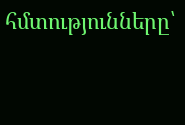հմտությունները՝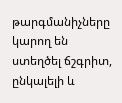թարգմանիչները կարող են ստեղծել ճշգրիտ, ընկալելի և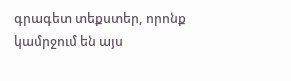գրագետ տեքստեր, որոնք կամրջում են այս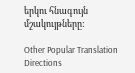երկու հնագույն մշակույթները:

Other Popular Translation Directions